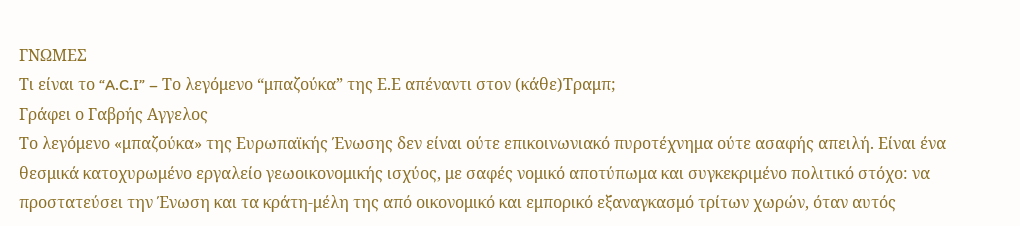ΓΝΩΜΕΣ
Τι είναι το “A.C.I” – Το λεγόμενο “μπαζούκα” της Ε.Ε απέναντι στον (κάθε)Τραμπ;
Γράφει ο Γαβρής Αγγελος
Το λεγόμενο «μπαζούκα» της Ευρωπαϊκής Ένωσης δεν είναι ούτε επικοινωνιακό πυροτέχνημα ούτε ασαφής απειλή. Είναι ένα θεσμικά κατοχυρωμένο εργαλείο γεωοικονομικής ισχύος, με σαφές νομικό αποτύπωμα και συγκεκριμένο πολιτικό στόχο: να προστατεύσει την Ένωση και τα κράτη-μέλη της από οικονομικό και εμπορικό εξαναγκασμό τρίτων χωρών, όταν αυτός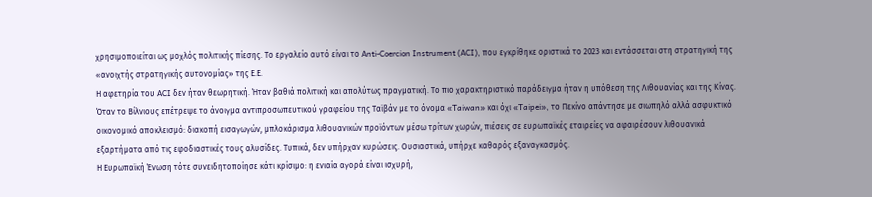χρησιμοποιείται ως μοχλός πολιτικής πίεσης. Το εργαλείο αυτό είναι το Anti-Coercion Instrument (ACI), που εγκρίθηκε οριστικά το 2023 και εντάσσεται στη στρατηγική της «ανοιχτής στρατηγικής αυτονομίας» της Ε.Ε.
Η αφετηρία του ACI δεν ήταν θεωρητική. Ήταν βαθιά πολιτική και απολύτως πραγματική. Το πιο χαρακτηριστικό παράδειγμα ήταν η υπόθεση της Λιθουανίας και της Κίνας. Όταν το Βίλνιους επέτρεψε το άνοιγμα αντιπροσωπευτικού γραφείου της Ταϊβάν με το όνομα «Taiwan» και όχι «Taipei», το Πεκίνο απάντησε με σιωπηλό αλλά ασφυκτικό οικονομικό αποκλεισμό: διακοπή εισαγωγών, μπλοκάρισμα λιθουανικών προϊόντων μέσω τρίτων χωρών, πιέσεις σε ευρωπαϊκές εταιρείες να αφαιρέσουν λιθουανικά εξαρτήματα από τις εφοδιαστικές τους αλυσίδες. Τυπικά, δεν υπήρχαν κυρώσεις. Ουσιαστικά, υπήρχε καθαρός εξαναγκασμός.
Η Ευρωπαϊκή Ένωση τότε συνειδητοποίησε κάτι κρίσιμο: η ενιαία αγορά είναι ισχυρή,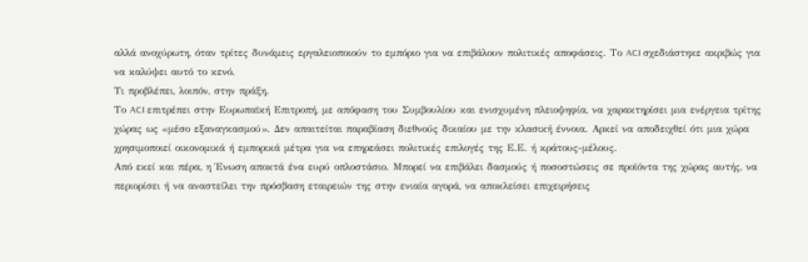αλλά ανοχύρωτη, όταν τρίτες δυνάμεις εργαλειοποιούν το εμπόριο για να επιβάλουν πολιτικές αποφάσεις. Το ACI σχεδιάστηκε ακριβώς για να καλύψει αυτό το κενό.
Τι προβλέπει, λοιπόν, στην πράξη.
Το ACI επιτρέπει στην Ευρωπαϊκή Επιτροπή, με απόφαση του Συμβουλίου και ενισχυμένη πλειοψηφία, να χαρακτηρίσει μια ενέργεια τρίτης χώρας ως «μέσο εξαναγκασμού». Δεν απαιτείται παραβίαση διεθνούς δικαίου με την κλασική έννοια. Αρκεί να αποδειχθεί ότι μια χώρα χρησιμοποιεί οικονομικά ή εμπορικά μέτρα για να επηρεάσει πολιτικές επιλογές της Ε.Ε. ή κράτους-μέλους.
Από εκεί και πέρα, η Ένωση αποκτά ένα ευρύ οπλοστάσιο. Μπορεί να επιβάλει δασμούς ή ποσοστώσεις σε προϊόντα της χώρας αυτής, να περιορίσει ή να αναστείλει την πρόσβαση εταιρειών της στην ενιαία αγορά, να αποκλείσει επιχειρήσεις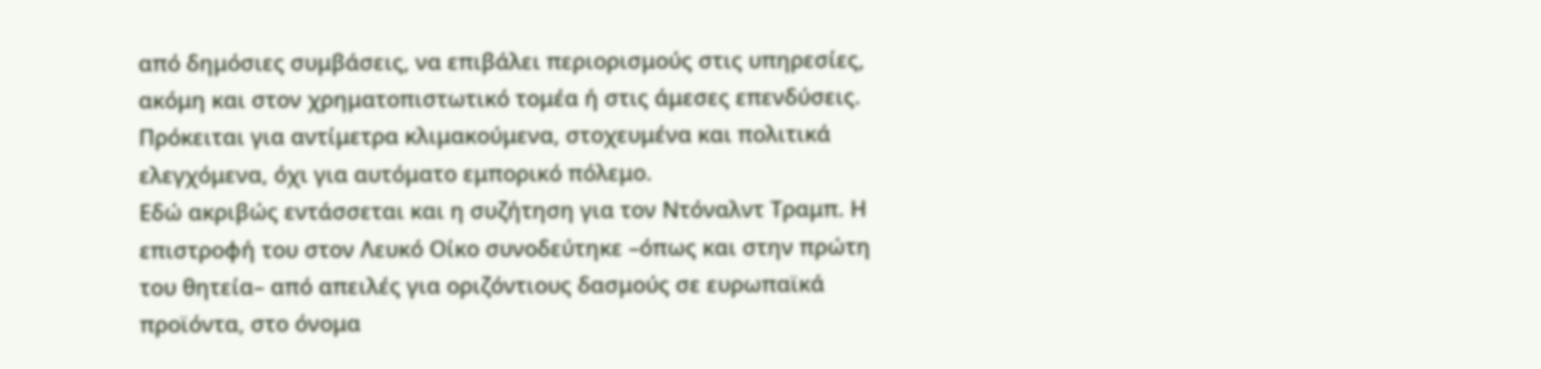από δημόσιες συμβάσεις, να επιβάλει περιορισμούς στις υπηρεσίες, ακόμη και στον χρηματοπιστωτικό τομέα ή στις άμεσες επενδύσεις.
Πρόκειται για αντίμετρα κλιμακούμενα, στοχευμένα και πολιτικά ελεγχόμενα, όχι για αυτόματο εμπορικό πόλεμο.
Εδώ ακριβώς εντάσσεται και η συζήτηση για τον Ντόναλντ Τραμπ. Η επιστροφή του στον Λευκό Οίκο συνοδεύτηκε –όπως και στην πρώτη του θητεία– από απειλές για οριζόντιους δασμούς σε ευρωπαϊκά προϊόντα, στο όνομα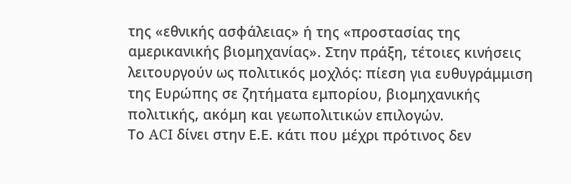της «εθνικής ασφάλειας» ή της «προστασίας της αμερικανικής βιομηχανίας». Στην πράξη, τέτοιες κινήσεις λειτουργούν ως πολιτικός μοχλός: πίεση για ευθυγράμμιση της Ευρώπης σε ζητήματα εμπορίου, βιομηχανικής πολιτικής, ακόμη και γεωπολιτικών επιλογών.
Το ACI δίνει στην Ε.Ε. κάτι που μέχρι πρότινος δεν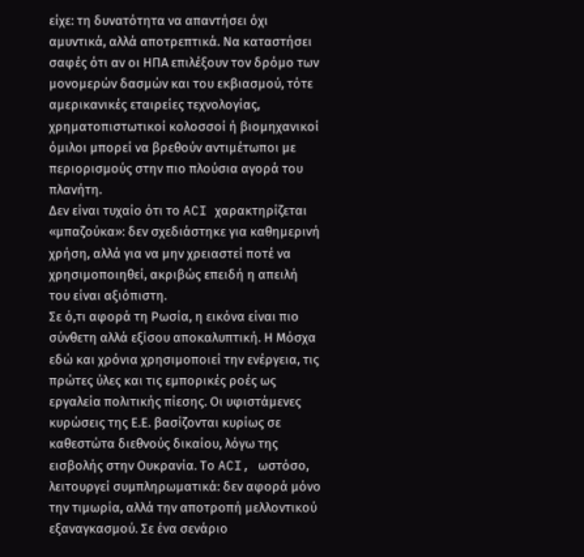είχε: τη δυνατότητα να απαντήσει όχι αμυντικά, αλλά αποτρεπτικά. Να καταστήσει σαφές ότι αν οι ΗΠΑ επιλέξουν τον δρόμο των μονομερών δασμών και του εκβιασμού, τότε αμερικανικές εταιρείες τεχνολογίας, χρηματοπιστωτικοί κολοσσοί ή βιομηχανικοί όμιλοι μπορεί να βρεθούν αντιμέτωποι με περιορισμούς στην πιο πλούσια αγορά του πλανήτη.
Δεν είναι τυχαίο ότι το ACI χαρακτηρίζεται «μπαζούκα»: δεν σχεδιάστηκε για καθημερινή χρήση, αλλά για να μην χρειαστεί ποτέ να χρησιμοποιηθεί, ακριβώς επειδή η απειλή του είναι αξιόπιστη.
Σε ό,τι αφορά τη Ρωσία, η εικόνα είναι πιο σύνθετη αλλά εξίσου αποκαλυπτική. Η Μόσχα εδώ και χρόνια χρησιμοποιεί την ενέργεια, τις πρώτες ύλες και τις εμπορικές ροές ως εργαλεία πολιτικής πίεσης. Οι υφιστάμενες κυρώσεις της Ε.Ε. βασίζονται κυρίως σε καθεστώτα διεθνούς δικαίου, λόγω της εισβολής στην Ουκρανία. Το ACI, ωστόσο, λειτουργεί συμπληρωματικά: δεν αφορά μόνο την τιμωρία, αλλά την αποτροπή μελλοντικού εξαναγκασμού. Σε ένα σενάριο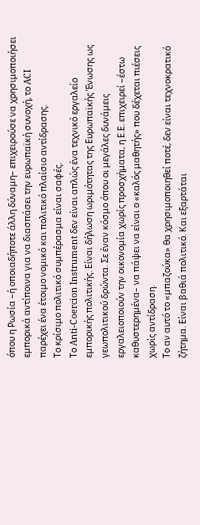όπου η Ρωσία –ή οποιαδήποτε άλλη δύναμη– επιχειρούσε να χρησιμοποιήσει εμπορικά αντίποινα για να διασπάσει την ευρωπαϊκή συνοχή, το ACI παρέχει ένα έτοιμο νομικό και πολιτικό πλαίσιο αντίδρασης.
Το κρίσιμο πολιτικό συμπέρασμα είναι σαφές.
Το Anti-Coercion Instrument δεν είναι απλώς ένα τεχνικό εργαλείο εμπορικής πολιτικής. Είναι δήλωση ωριμότητας της Ευρωπαϊκής Ένωσης ως γεωπολιτικού δρώντα. Σε έναν κόσμο όπου οι μεγάλες δυνάμεις εργαλειοποιούν την οικονομία χωρίς προσχήματα, η Ε.Ε. επιχειρεί –έστω καθυστερημένα– να πάψει να είναι ο «καλός μαθητής» που δέχεται πιέσεις χωρίς αντίδραση.
Το αν αυτό το «μπαζούκα» θα χρησιμοποιηθεί ποτέ, δεν είναι τεχνοκρατικό ζήτημα. Είναι βαθιά πολιτικό. Και εξαρτάται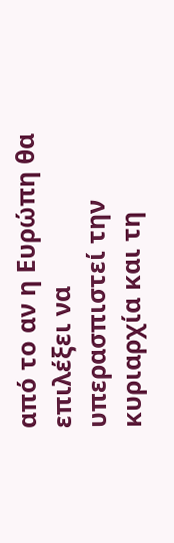από το αν η Ευρώπη θα επιλέξει να υπερασπιστεί την κυριαρχία και τη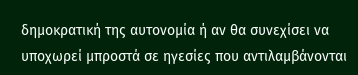δημοκρατική της αυτονομία ή αν θα συνεχίσει να υποχωρεί μπροστά σε ηγεσίες που αντιλαμβάνονται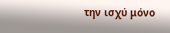την ισχύ μόνο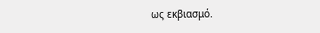ως εκβιασμό.